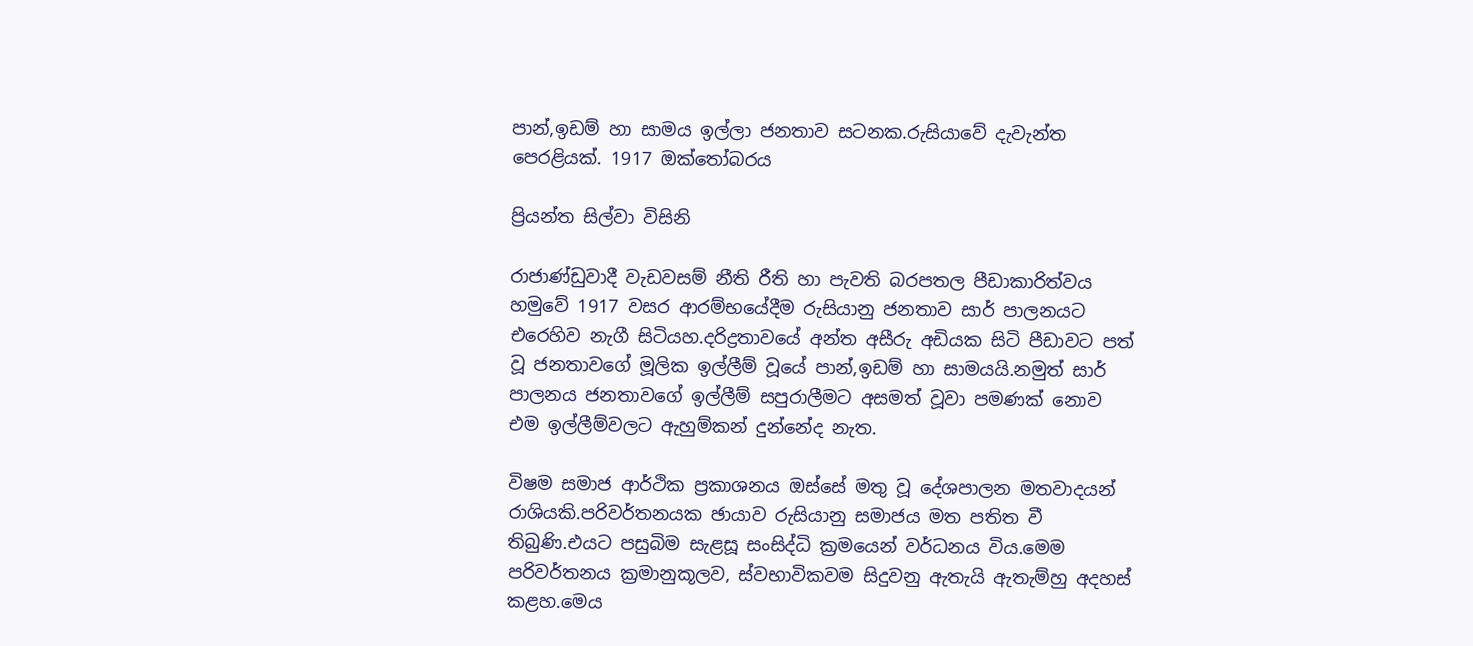පාන්,ඉඩම් හා සාමය ඉල්ලා ජනතාව සටනක.රුසියාවේ දැවැන්ත පෙරළියක්. 1917 ඔක්තෝබරය

ප්‍රියන්ත සිල්වා විසිනි

රාජාණ්ඩුවාදී වැඩවසම් නීති රීති හා පැවති බරපතල පීඩාකාරිත්වය හමුවේ 1917 වසර ආරම්භයේදීම රුසියානු ජනතාව සාර් පාලනයට එරෙහිව නැගී සිටියහ.දරිද්‍රතාවයේ අන්ත අසීරු අඩියක සිටි පීඩාවට පත් වූ ජනතාවගේ මූලික ඉල්ලීම් වූයේ පාන්,ඉඩම් හා සාමයයි.නමුත් සාර් පාලනය ජනතාවගේ ඉල්ලීම් සපුරාලීමට අසමත් වූවා පමණක් නොව එම ඉල්ලීම්වලට ඇහුම්කන් දුන්නේද නැත.

විෂම සමාජ ආර්ථික ප්‍රකාශනය ඔස්සේ මතු වූ දේශපාලන මතවාදයන් රාශියකි.පරිවර්තනයක ඡායාව රුසියානු සමාජය මත පතිත වී තිබුණි.එයට පසුබිම සැළසූ සංසිද්ධි ක්‍රමයෙන් වර්ධනය විය.මෙම පරිවර්තනය ක්‍රමානුකූලව, ස්වභාවිකවම සිදුවනු ඇතැයි ඇතැම්හු අදහස් කළහ.මෙය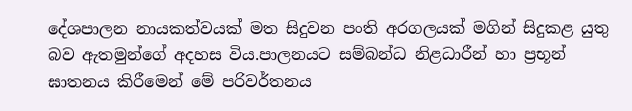දේශපාලන නායකත්වයක් මත සිදුවන පංති අරගලයක් මගින් සිදුකළ යුතු බව ඇතමුන්ගේ අදහස විය.පාලනයට සම්බන්ධ නිළධාරීන් හා ප්‍රභූන් ඝාතනය කිරීමෙන් මේ පරිවර්තනය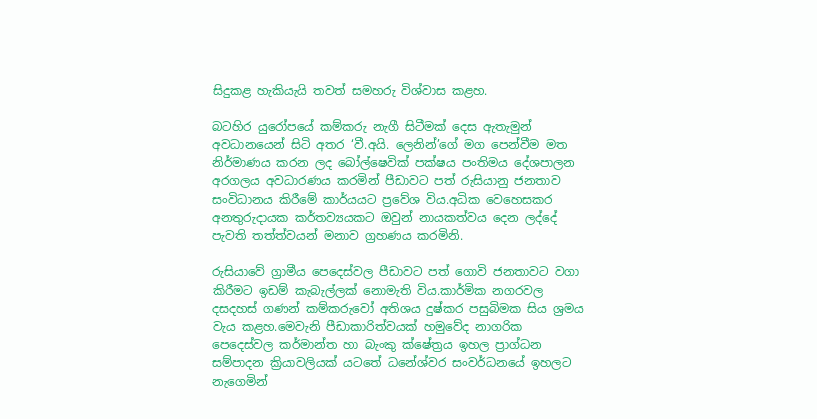සිදුකළ හැකියැයි තවත් සමහරු විශ්වාස කළහ.

බටහිර යුරෝපයේ කම්කරු නැගී සිටීමක් දෙස ඇතැමුන් අවධානයෙන් සිටි අතර ‘වී.අයි. ලෙනින්’ගේ මග පෙන්වීම මත නිර්මාණය කරන ලද බෝල්ෂෙවික් පක්ෂය පංතිමය දේශපාලන අරගලය අවධාරණය කරමින් පීඩාවට පත් රුසියානු ජනතාව සංවිධානය කිරීමේ කාර්යයට ප්‍රවේශ විය.අධික වෙහෙසකර අනතුරුදායක කර්තව්‍යයකට ඔවුන් නායකත්වය දෙන ලද්දේ පැවති තත්ත්වයන් මනාව ග්‍රහණය කරමිනි.

රුසියාවේ ග්‍රාමීය පෙදෙස්වල පීඩාවට පත් ගොවි ජනතාවට වගා කිරීමට ඉඩම් කැබැල්ලක් නොමැති විය.කාර්මික නගරවල දසදහස් ගණන් කම්කරුවෝ අතිශය දුෂ්කර පසුබිමක සිය ශ්‍රමය වැය කළහ.මෙවැනි පීඩාකාරිත්වයක් හමුවේද නාගරික පෙදෙස්වල කර්මාන්ත හා බැංකු ක්ෂේත්‍රය ඉහල ප්‍රාග්ධන සම්පාදන ක්‍රියාවලියක් යටතේ ධනේශ්වර සංවර්ධනයේ ඉහලට නැගෙමින්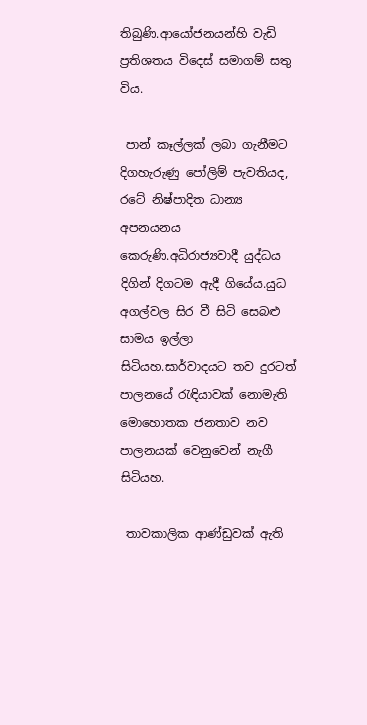තිබුණි.ආයෝජනයන්හි වැඩි ප්‍රතිශතය විදෙස් සමාගම් සතු විය.

 පාන් කෑල්ලක් ලබා ගැනීමට දිගහැරුණු පෝලිම් පැවතියද, රටේ නිෂ්පාදිත ධාන්‍ය අපනයනය කෙරුණි.අධිරාජ්‍යවාදී යුද්ධය දිගින් දිගටම ඇදී ගියේය.යුධ අගල්වල සිර වී සිටි සෙබළු සාමය ඉල්ලා සිටියහ.සාර්වාදයට තව දුරටත් පාලනයේ රැඳියාවක් නොමැති මොහොතක ජනතාව නව පාලනයක් වෙනුවෙන් නැගී සිටියහ.

 තාවකාලික ආණ්ඩුවක් ඇති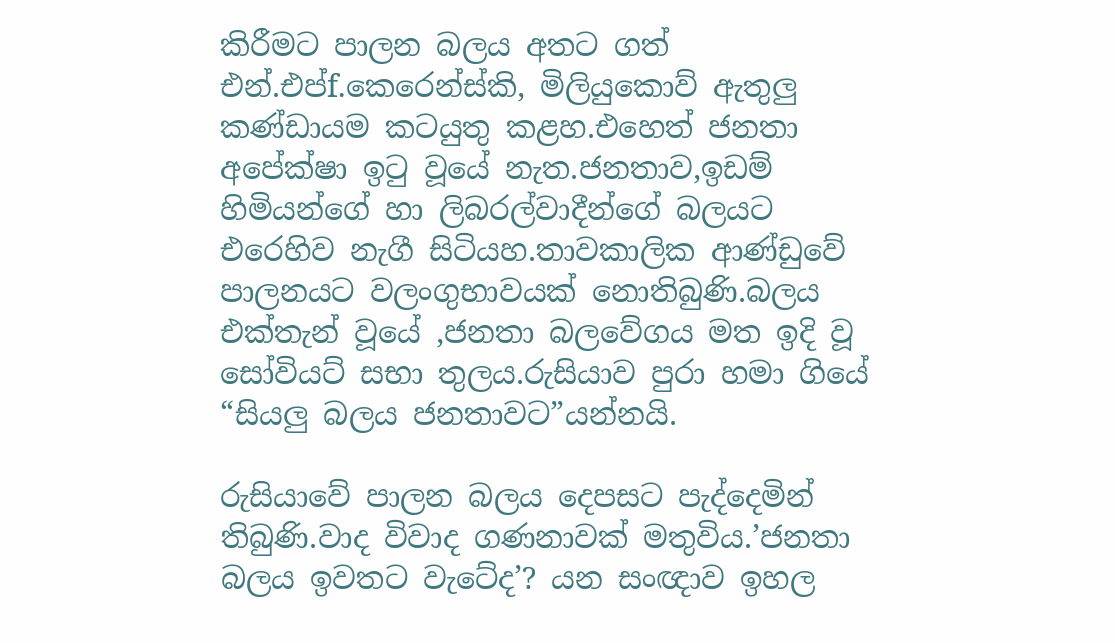කිරීමට පාලන බලය අතට ගත් එන්.එප්f.කෙරෙන්ස්කි, මිලියුකොව් ඇතුලු කණ්ඩායම කටයුතු කළහ.එහෙත් ජනතා අපේක්ෂා ඉටු වූයේ නැත.ජනතාව,ඉඩම් හිමියන්ගේ හා ලිබරල්වාදීන්ගේ බලයට එරෙහිව නැගී සිටියහ.තාවකාලික ආණ්ඩුවේ පාලනයට වලංගුභාවයක් නොතිබුණි.බලය එක්තැන් වූයේ ,ජනතා බලවේගය මත ඉදි වූ සෝවියට් සභා තුලය.රුසියාව පුරා හමා ගියේ “සියලු බලය ජනතාවට”යන්නයි.

රුසියාවේ පාලන බලය දෙපසට පැද්දෙමින් තිබුණි.වාද විවාද ගණනාවක් මතුවිය.’ජනතා බලය ඉවතට වැටේද’? යන සංඥාව ඉහල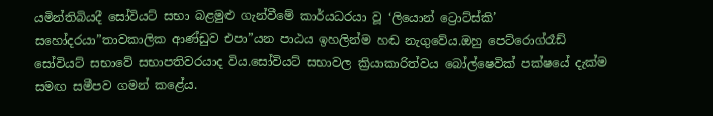යමින්තිබියදී සෝවියට් සභා බළමුළු ගැන්වීමේ කාර්යධරයා වූ ‘ලියොන් ට්‍රොට්ස්කි’ සහෝදරයා”තාවකාලික ආණ්ඩුව එපා”යන පාඨය ඉහලින්ම හඬ නැගුවේය.ඔහු පෙට්රොග්රෑඩ් සෝවියට් සභාවේ සභාපතිවරයාද විය.සෝවියට් සභාවල ක්‍රියාකාරිත්වය බෝල්ෂෙවික් පක්ෂයේ දැක්ම සමඟ සමීපව ගමන් කළේය.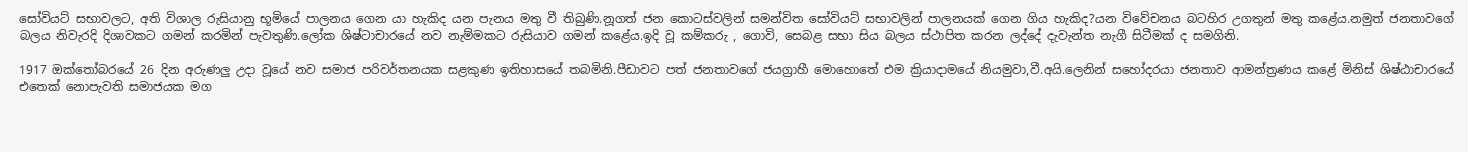සෝවියට් සභාවලට, අති විශාල රුසියානු භූමියේ පාලනය ගෙන යා හැකිද යන පැනය මතු වී තිබුණි.නූගත් ජන කොටස්වලින් සමන්විත සෝවියට් සභාවලින් පාලනයක් ගෙන ගිය හැකිද?යන විවේචනය බටහිර උගතුන් මතු කළේය.නමුත් ජනතාවගේ බලය නිවැරදි දිශාවකට ගමන් කරමින් පැවතුණි.ලෝක ශිෂ්ටාචාරයේ නව නැම්මකට රුසියාව ගමන් කළේය.ඉදි වූ කම්කරු , ගොවි, සෙබළ සභා සිය බලය ස්ථාපිත කරන ලද්දේ දැවැන්ත නැගී සිටීමක් ද සමගිනි.

1917 ඔක්තෝබරයේ 26 දින අරුණලු උදා වූයේ නව සමාජ පරිවර්තනයක සළකුණ ඉතිහාසයේ තබමිනි.පීඩාවට පත් ජනතාවගේ ජයග්‍රාහී මොහොතේ එම ක්‍රියාදාමයේ නියමුවා,වී.අයි.ලෙනින් සහෝදරයා ජනතාව ආමන්ත්‍රණය කළේ මිනිස් ශිෂ්ඨාචාරයේ එතෙක් නොපැවති සමාජයක මග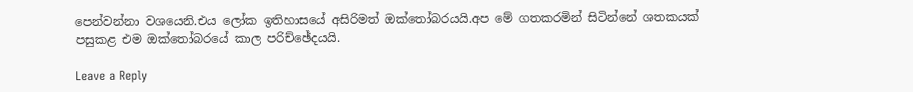පෙන්වන්නා වශයෙනි.එය ලෝක ඉතිහාසයේ අසිරිමත් ඔක්තෝබරයයි.අප මේ ගතකරමින් සිටින්නේ ශතකයක් පසුකළ එම ඔක්තෝබරයේ කාල පරිච්ඡේදයයි.

Leave a Reply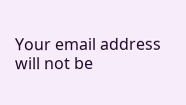Your email address will not be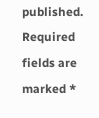published. Required fields are marked *